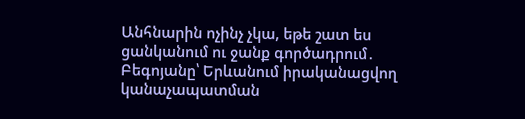Անհնարին ոչինչ չկա, եթե շատ ես ցանկանում ու ջանք գործադրում․ Բեգոյանը՝ Երևանում իրականացվող կանաչապատման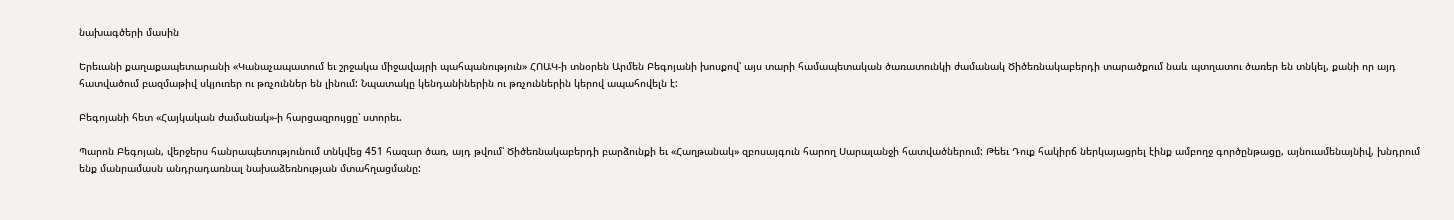նախագծերի մասին

Երեւանի քաղաքապետարանի «Կանաչապատում եւ շրջակա միջավայրի պահպանություն» ՀՈԱԿ-ի տնօրեն Արմեն Բեգոյանի խոսքով՝ այս տարի համապետական ծառատունկի ժամանակ Ծիծեռնակաբերդի տարածքում նաև պտղատու ծառեր են տնկել, քանի որ այդ հատվածում բազմաթիվ սկյուռեր ու թռչուններ են լինում: Նպատակը կենդանիներին ու թռչուններին կերով ապահովելն է:

Բեգոյանի հետ «Հայկական ժամանակ»-ի հարցազրույցը՝ ստորեւ.

Պարոն Բեգոյան, վերջերս հանրապետությունում տնկվեց 451 հազար ծառ, այդ թվում՝ Ծիծեռնակաբերդի բարձունքի եւ «Հաղթանակ» զբոսայգուն հարող Սարալանջի հատվածներում: Թեեւ Դուք հակիրճ ներկայացրել էինք ամբողջ գործընթացը, այնուամենայնիվ, խնդրում ենք մանրամասն անդրադառնալ նախաձեռնության մտահղացմանը: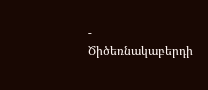- Ծիծեռնակաբերդի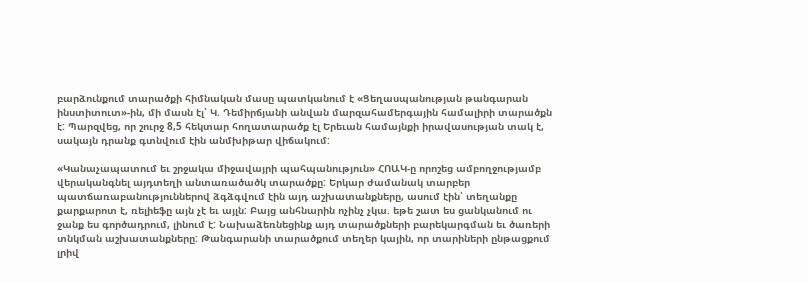բարձունքում տարածքի հիմնական մասը պատկանում է «Ցեղասպանության թանգարան ինստիտուտ»-ին, մի մասն էլ՝ Կ. Դեմիրճյանի անվան մարզահամերգային համալիրի տարածքն է: Պարզվեց, որ շուրջ 8,5 հեկտար հողատարածք էլ Երեւան համայնքի իրավասության տակ է, սակայն դրանք գտնվում էին անմխիթար վիճակում:

«Կանաչապատում եւ շրջակա միջավայրի պահպանություն» ՀՈԱԿ-ը որոշեց ամբողջությամբ վերականգնել այդտեղի անտառածածկ տարածքը: Երկար ժամանակ տարբեր պատճառաբանություններով ձգձգվում էին այդ աշխատանքները, ասում էին՝ տեղանքը քարքարոտ է, ռելիեֆը այն չէ եւ այլն: Բայց անհնարին ոչինչ չկա. եթե շատ ես ցանկանում ու ջանք ես գործադրում, լինում է: Նախաձեռնեցինք այդ տարածքների բարեկարգման եւ ծառերի տնկման աշխատանքները: Թանգարանի տարածքում տեղեր կային, որ տարիների ընթացքում լրիվ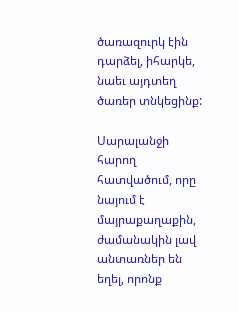ծառազուրկ էին դարձել, իհարկե, նաեւ այդտեղ ծառեր տնկեցինք:

Սարալանջի հարող հատվածում, որը նայում է մայրաքաղաքին, ժամանակին լավ անտառներ են եղել, որոնք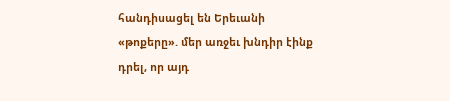հանդիսացել են Երեւանի «թոքերը». մեր առջեւ խնդիր էինք դրել, որ այդ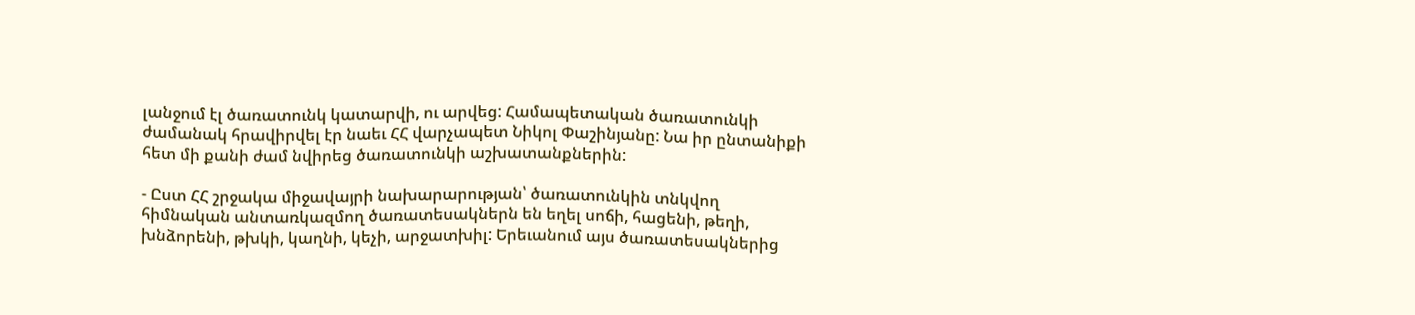լանջում էլ ծառատունկ կատարվի, ու արվեց: Համապետական ծառատունկի ժամանակ հրավիրվել էր նաեւ ՀՀ վարչապետ Նիկոլ Փաշինյանը: Նա իր ընտանիքի հետ մի քանի ժամ նվիրեց ծառատունկի աշխատանքներին:

- Ըստ ՀՀ շրջակա միջավայրի նախարարության՝ ծառատունկին տնկվող հիմնական անտառկազմող ծառատեսակներն են եղել սոճի, հացենի, թեղի, խնձորենի, թխկի, կաղնի, կեչի, արջատխիլ: Երեւանում այս ծառատեսակներից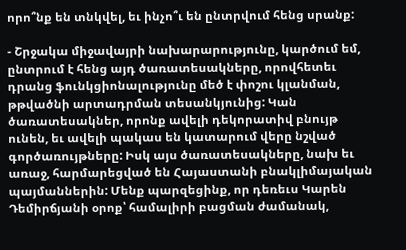որո՞նք են տնկվել, եւ ինչո՞ւ են ընտրվում հենց սրանք:

- Շրջակա միջավայրի նախարարությունը, կարծում եմ, ընտրում է հենց այդ ծառատեսակները, որովհետեւ դրանց ֆունկցիոնալությունը մեծ է փոշու կլանման, թթվածնի արտադրման տեսանկյունից: Կան ծառատեսակներ, որոնք ավելի դեկորատիվ բնույթ ունեն, եւ ավելի պակաս են կատարում վերը նշված գործառույթները: Իսկ այս ծառատեսակները, նախ եւ առաջ, հարմարեցված են Հայաստանի բնակլիմայական պայմաններին: Մենք պարզեցինք, որ դեռեւս Կարեն Դեմիրճյանի օրոք՝ համալիրի բացման ժամանակ,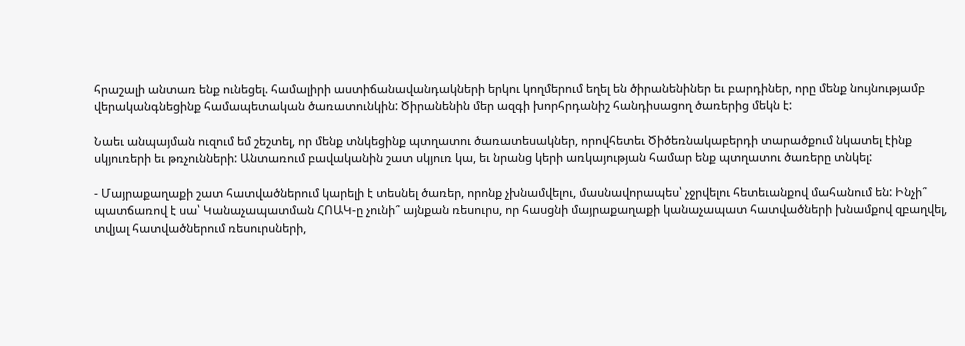հրաշալի անտառ ենք ունեցել. համալիրի աստիճանավանդակների երկու կողմերում եղել են ծիրանենիներ եւ բարդիներ, որը մենք նույնությամբ վերականգնեցինք համապետական ծառատունկին: Ծիրանենին մեր ազգի խորհրդանիշ հանդիսացող ծառերից մեկն է:

Նաեւ անպայման ուզում եմ շեշտել, որ մենք տնկեցինք պտղատու ծառատեսակներ, որովհետեւ Ծիծեռնակաբերդի տարածքում նկատել էինք սկյուռերի եւ թռչունների: Անտառում բավականին շատ սկյուռ կա, եւ նրանց կերի առկայության համար ենք պտղատու ծառերը տնկել:

- Մայրաքաղաքի շատ հատվածներում կարելի է տեսնել ծառեր, որոնք չխնամվելու, մասնավորապես՝ չջրվելու հետեւանքով մահանում են: Ինչի՞ պատճառով է սա՝ Կանաչապատման ՀՈԱԿ-ը չունի՞ այնքան ռեսուրս, որ հասցնի մայրաքաղաքի կանաչապատ հատվածների խնամքով զբաղվել, տվյալ հատվածներում ռեսուրսների,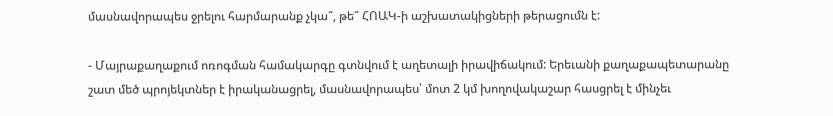մասնավորապես ջրելու հարմարանք չկա՞, թե՞ ՀՈԱԿ-ի աշխատակիցների թերացումն է:

- Մայրաքաղաքում ոռոգման համակարգը գտնվում է աղետալի իրավիճակում: Երեւանի քաղաքապետարանը շատ մեծ պրոյեկտներ է իրականացրել, մասնավորապես՝ մոտ 2 կմ խողովակաշար հասցրել է մինչեւ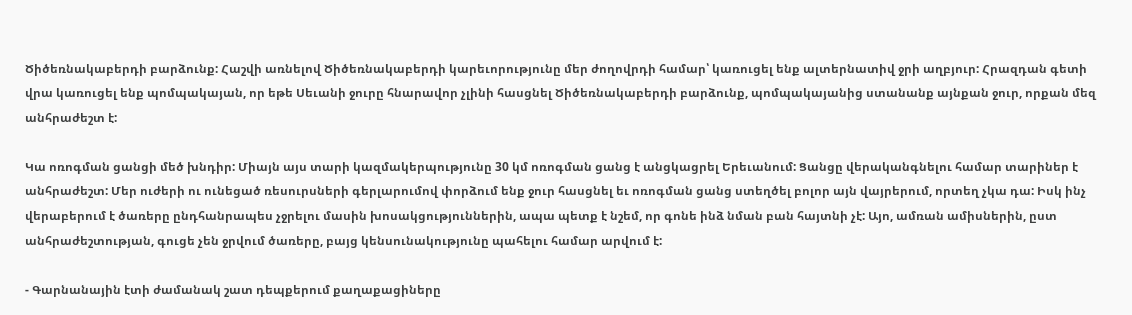Ծիծեռնակաբերդի բարձունք: Հաշվի առնելով Ծիծեռնակաբերդի կարեւորությունը մեր ժողովրդի համար՝ կառուցել ենք ալտերնատիվ ջրի աղբյուր: Հրազդան գետի վրա կառուցել ենք պոմպակայան, որ եթե Սեւանի ջուրը հնարավոր չլինի հասցնել Ծիծեռնակաբերդի բարձունք, պոմպակայանից ստանանք այնքան ջուր, որքան մեզ անհրաժեշտ է:

Կա ոռոգման ցանցի մեծ խնդիր: Միայն այս տարի կազմակերպությունը 30 կմ ոռոգման ցանց է անցկացրել Երեւանում: Ցանցը վերականգնելու համար տարիներ է անհրաժեշտ: Մեր ուժերի ու ունեցած ռեսուրսների գերլարումով փորձում ենք ջուր հասցնել եւ ոռոգման ցանց ստեղծել բոլոր այն վայրերում, որտեղ չկա դա: Իսկ ինչ վերաբերում է ծառերը ընդհանրապես չջրելու մասին խոսակցություններին, ապա պետք է նշեմ, որ գոնե ինձ նման բան հայտնի չէ: Այո, ամռան ամիսներին, ըստ անհրաժեշտության, գուցե չեն ջրվում ծառերը, բայց կենսունակությունը պահելու համար արվում է:

- Գարնանային էտի ժամանակ շատ դեպքերում քաղաքացիները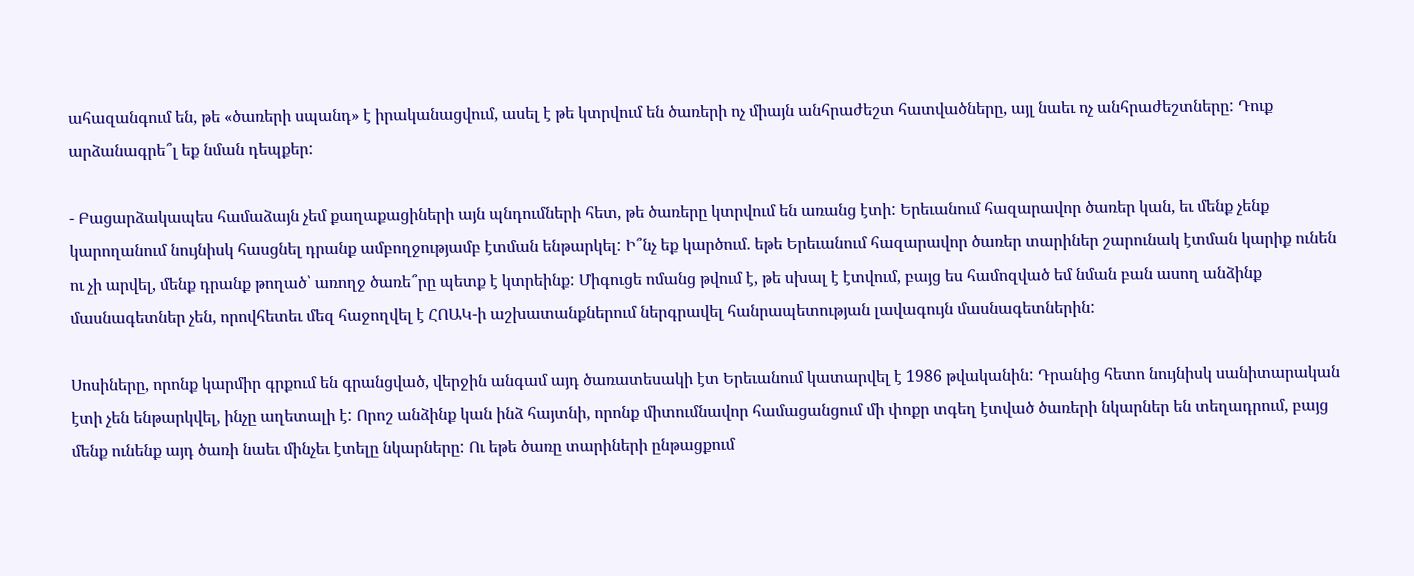ահազանգում են, թե «ծառերի սպանդ» է իրականացվում, ասել է թե կտրվում են ծառերի ոչ միայն անհրաժեշտ հատվածները, այլ նաեւ ոչ անհրաժեշտները: Դուք արձանագրե՞լ եք նման դեպքեր:

- Բացարձակապես համաձայն չեմ քաղաքացիների այն պնդումների հետ, թե ծառերը կտրվում են առանց էտի: Երեւանում հազարավոր ծառեր կան, եւ մենք չենք կարողանում նույնիսկ հասցնել դրանք ամբողջությամբ էտման ենթարկել: Ի՞նչ եք կարծում. եթե Երեւանում հազարավոր ծառեր տարիներ շարունակ էտման կարիք ունեն ու չի արվել, մենք դրանք թողած՝ առողջ ծառե՞րը պետք է կտրեինք: Միգուցե ոմանց թվում է, թե սխալ է էտվում, բայց ես համոզված եմ նման բան ասող անձինք մասնագետներ չեն, որովհետեւ մեզ հաջողվել է ՀՈԱԿ-ի աշխատանքներում ներգրավել հանրապետության լավագույն մասնագետներին:

Սոսիները, որոնք կարմիր գրքում են գրանցված, վերջին անգամ այդ ծառատեսակի էտ Երեւանում կատարվել է 1986 թվականին: Դրանից հետո նույնիսկ սանիտարական էտի չեն ենթարկվել, ինչը աղետալի է: Որոշ անձինք կան ինձ հայտնի, որոնք միտումնավոր համացանցում մի փոքր տգեղ էտված ծառերի նկարներ են տեղադրում, բայց մենք ունենք այդ ծառի նաեւ մինչեւ էտելը նկարները: Ու եթե ծառը տարիների ընթացքում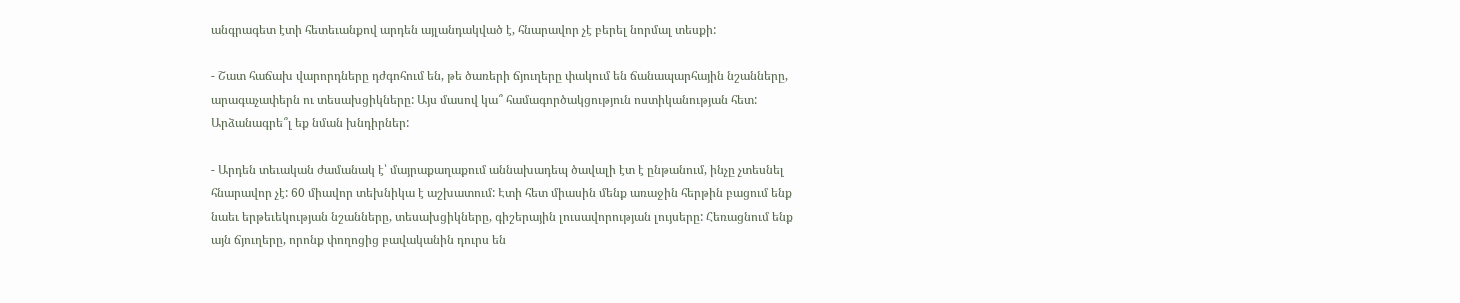անգրագետ էտի հետեւանքով արդեն այլանդակված է, հնարավոր չէ բերել նորմալ տեսքի:

- Շատ հաճախ վարորդները դժգոհում են, թե ծառերի ճյուղերը փակում են ճանապարհային նշանները, արագաչափերն ու տեսախցիկները: Այս մասով կա՞ համագործակցություն ոստիկանության հետ: Արձանագրե՞լ եք նման խնդիրներ:

- Արդեն տեւական ժամանակ է՝ մայրաքաղաքում աննախադեպ ծավալի էտ է ընթանում, ինչը չտեսնել հնարավոր չէ: 60 միավոր տեխնիկա է աշխատում: Էտի հետ միասին մենք առաջին հերթին բացում ենք նաեւ երթեւեկության նշանները, տեսախցիկները, գիշերային լուսավորության լույսերը: Հեռացնում ենք այն ճյուղերը, որոնք փողոցից բավականին դուրս են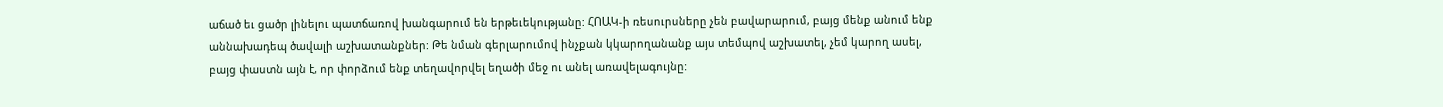աճած եւ ցածր լինելու պատճառով խանգարում են երթեւեկությանը: ՀՈԱԿ-ի ռեսուրսները չեն բավարարում, բայց մենք անում ենք աննախադեպ ծավալի աշխատանքներ: Թե նման գերլարումով ինչքան կկարողանանք այս տեմպով աշխատել, չեմ կարող ասել, բայց փաստն այն է, որ փորձում ենք տեղավորվել եղածի մեջ ու անել առավելագույնը: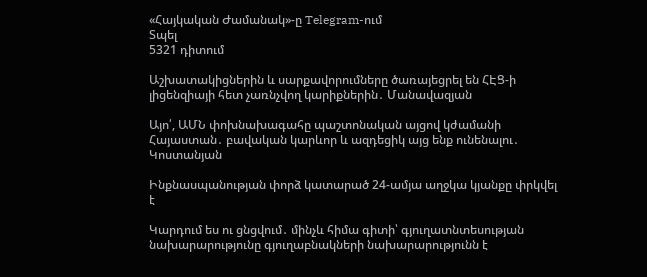«Հայկական Ժամանակ»-ը Telegram-ում
Տպել
5321 դիտում

Աշխատակիցներին և սարքավորումները ծառայեցրել են ՀԷՑ-ի լիցենզիայի հետ չառնչվող կարիքներին․ Մանավազյան

Այո՛, ԱՄՆ փոխնախագահը պաշտոնական այցով կժամանի Հայաստան․ բավական կարևոր և ազդեցիկ այց ենք ունենալու․ Կոստանյան

Ինքնասպանության փորձ կատարած 24-ամյա աղջկա կյանքը փրկվել է

Կարդում ես ու ցնցվում․ մինչև հիմա գիտի՝ գյուղատնտեսության նախարարությունը գյուղաբնակների նախարարությունն է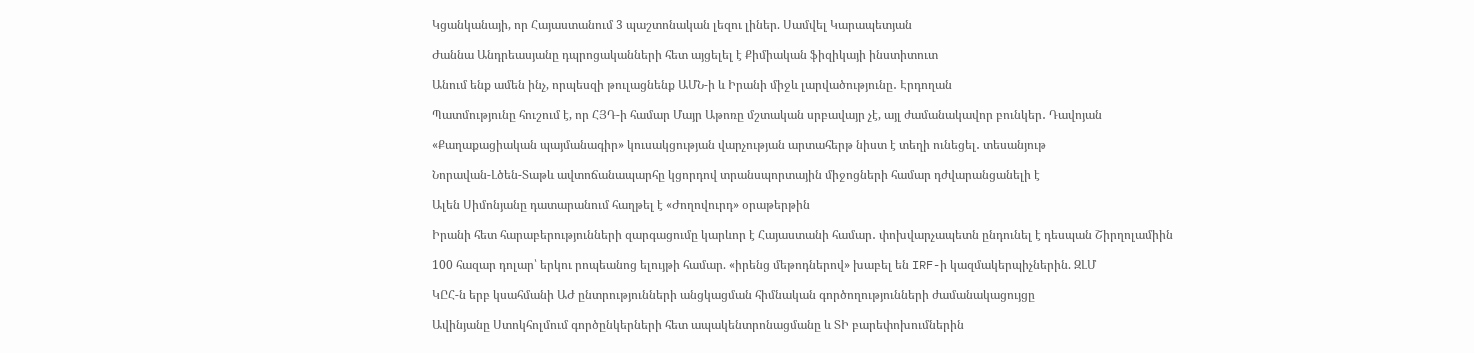Կցանկանայի, որ Հայաստանում 3 պաշտոնական լեզու լիներ. Սամվել Կարապետյան

Ժաննա Անդրեասյանը դպրոցականների հետ այցելել է Քիմիական ֆիզիկայի ինստիտուտ

Անում ենք ամեն ինչ, որպեսզի թուլացնենք ԱՄՆ-ի և Իրանի միջև լարվածությունը․ Էրդողան

Պատմությունը հուշում է, որ ՀՅԴ-ի համար Մայր Աթոռը մշտական սրբավայր չէ, այլ ժամանակավոր բունկեր․ Դավոյան

«Քաղաքացիական պայմանագիր» կուսակցության վարչության արտահերթ նիստ է տեղի ունեցել․ տեսանյութ

Նորավան-Լծեն-Տաթև ավտոճանապարհը կցորդով տրանսպորտային միջոցների համար դժվարանցանելի է

Ալեն Սիմոնյանը դատարանում հաղթել է «Ժողովուրդ» օրաթերթին

Իրանի հետ հարաբերությունների զարգացումը կարևոր է Հայաստանի համար․ փոխվարչապետն ընդունել է դեսպան Շիրղոլամիին

100 հազար դոլար՝ երկու րոպեանոց ելույթի համար. «իրենց մեթոդներով» խաբել են IRF-ի կազմակերպիչներին. ԶԼՄ

ԿԸՀ-ն երբ կսահմանի ԱԺ ընտրությունների անցկացման հիմնական գործողությունների ժամանակացույցը

Ավինյանը Ստոկհոլմում գործընկերների հետ ապակենտրոնացմանը և ՏԻ բարեփոխումներին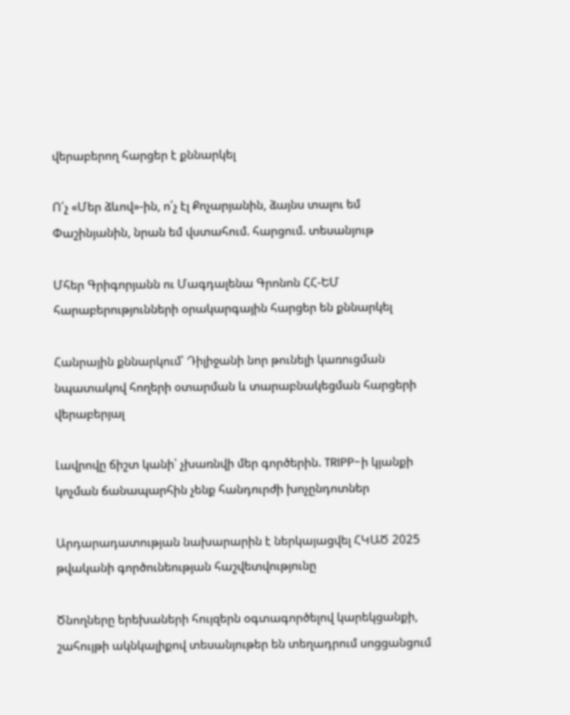վերաբերող հարցեր է քննարկել

Ո՛չ «Մեր ձևով»-ին, ո՛չ էլ Քոչարյանին, ձայնս տալու եմ Փաշինյանին, նրան եմ վստահում. հարցում. տեսանյութ

Մհեր Գրիգորյանն ու Մագդալենա Գրոնոն ՀՀ-ԵՄ հարաբերությունների օրակարգային հարցեր են քննարկել

Հանրային քննարկում՝ Դիլիջանի նոր թունելի կառուցման նպատակով հողերի օտարման և տարաբնակեցման հարցերի վերաբերյալ

Լավրովը ճիշտ կանի՝ չխառնվի մեր գործերին. TRIPP-ի կյանքի կոչման ճանապարհին չենք հանդուրժի խոչընդոտներ

Արդարադատության նախարարին է ներկայացվել ՀԿԱԾ 2025 թվականի գործունեության հաշվետվությունը

Ծնողները երեխաների հույզերն օգտագործելով կարեկցանքի, շահույթի ակնկալիքով տեսանյութեր են տեղադրում սոցցանցում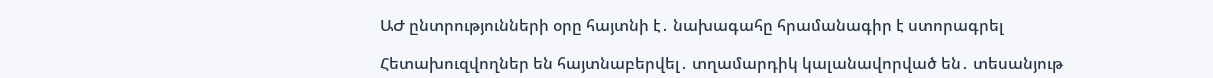ԱԺ ընտրությունների օրը հայտնի է․ նախագահը հրամանագիր է ստորագրել

Հետախուզվողներ են հայտնաբերվել․ տղամարդիկ կալանավորված են․ տեսանյութ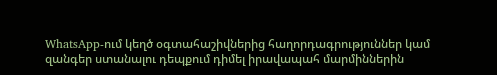WhatsApp-ում կեղծ օգտահաշիվներից հաղորդագրություններ կամ զանգեր ստանալու դեպքում դիմել իրավապահ մարմիններին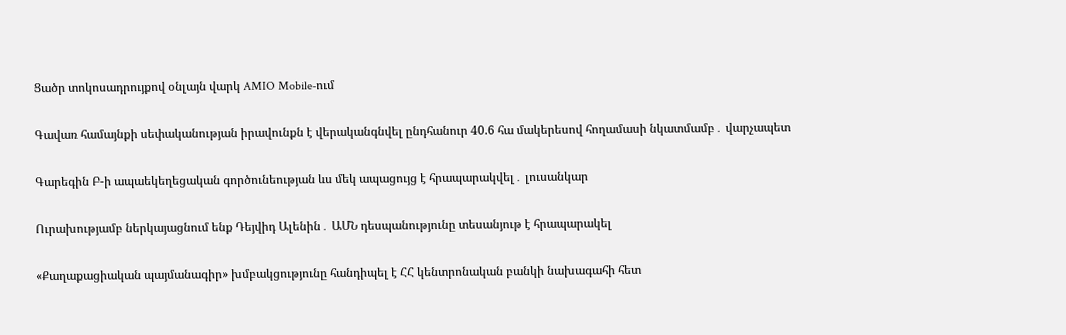Ցածր տոկոսադրույքով օնլայն վարկ AMIO Mobile-ում

Գավառ համայնքի սեփականության իրավունքն է վերականգնվել ընդհանուր 40.6 հա մակերեսով հողամասի նկատմամբ․ վարչապետ

Գարեգին Բ-ի ապաեկեղեցական գործունեության ևս մեկ ապացույց է հրապարակվել․ լուսանկար

Ուրախությամբ ներկայացնում ենք Դեյվիդ Ալենին․ ԱՄՆ դեսպանությունը տեսանյութ է հրապարակել

«Քաղաքացիական պայմանագիր» խմբակցությունը հանդիպել է ՀՀ կենտրոնական բանկի նախագահի հետ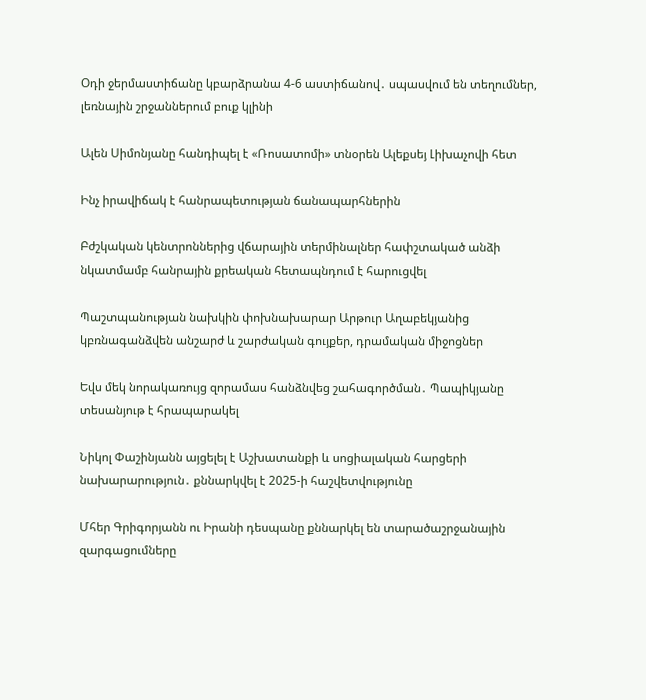Օդի ջերմաստիճանը կբարձրանա 4-6 աստիճանով․ սպասվում են տեղումներ, լեռնային շրջաններում բուք կլինի

Ալեն Սիմոնյանը հանդիպել է «Ռոսատոմի» տնօրեն Ալեքսեյ Լիխաչովի հետ

Ինչ իրավիճակ է հանրապետության ճանապարհներին

Բժշկական կենտրոններից վճարային տերմինալներ հափշտակած անձի նկատմամբ հանրային քրեական հետապնդում է հարուցվել

Պաշտպանության նախկին փոխնախարար Արթուր Աղաբեկյանից կբռնագանձվեն անշարժ և շարժական գույքեր, դրամական միջոցներ

Եվս մեկ նորակառույց զորամաս հանձնվեց շահագործման․ Պապիկյանը տեսանյութ է հրապարակել

Նիկոլ Փաշինյանն այցելել է Աշխատանքի և սոցիալական հարցերի նախարարություն․ քննարկվել է 2025-ի հաշվետվությունը

Մհեր Գրիգորյանն ու Իրանի դեսպանը քննարկել են տարածաշրջանային զարգացումները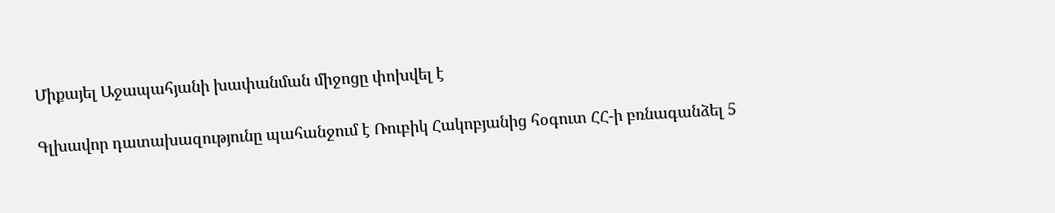Միքայել Աջապահյանի խափանման միջոցը փոխվել է

Գլխավոր դատախազությունը պահանջում է Ռուբիկ Հակոբյանից հօգուտ ՀՀ-ի բռնագանձել 5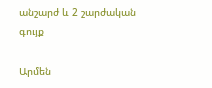անշարժ և 2 շարժական գույք

Արմեն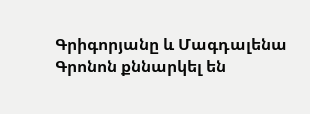Գրիգորյանը և Մագդալենա Գրոնոն քննարկել են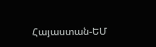Հայաստան-ԵՄ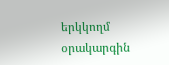երկկողմ օրակարգին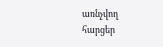առնչվող հարցեր